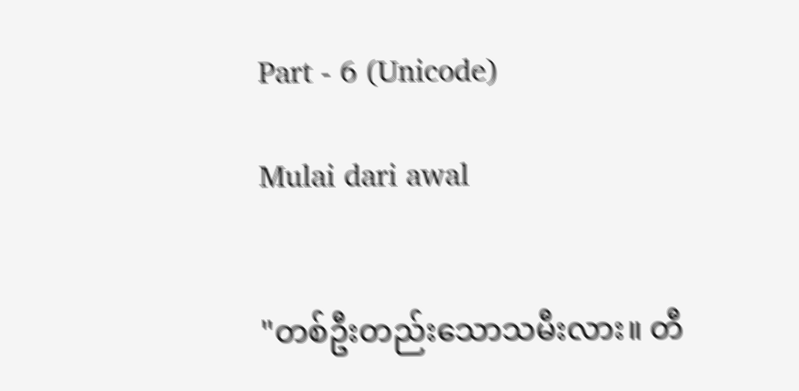Part - 6 (Unicode)

Mulai dari awal


"တစ်ဦးတည်းသောသမီးလား။ တီ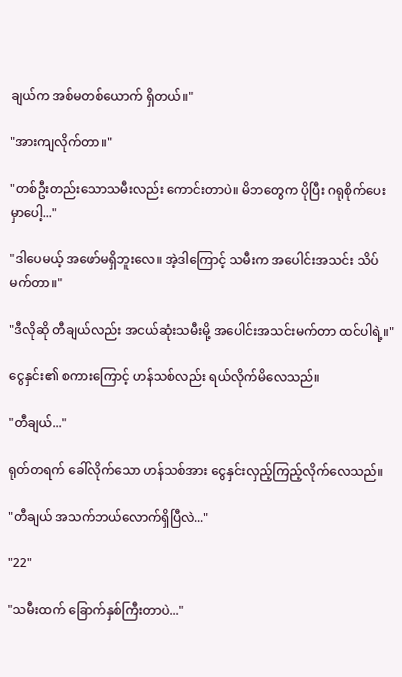ချယ်က အစ်မတစ်ယောက် ရှိတယ်။"

"အားကျလိုက်တာ။"

"တစ်ဦးတည်းသောသမီးလည်း ကောင်းတာပဲ။ မိဘတွေက ပိုပြီး ဂရုစိုက်ပေးမှာပေါ့..."

"ဒါပေမယ့် အဖော်မရှိဘူးလေ။ အဲ့ဒါကြောင့် သမီးက အပေါင်းအသင်း သိပ်မက်တာ။"

"ဒီလိုဆို တီချယ်လည်း အငယ်ဆုံးသမီးမို့ အပေါင်းအသင်းမက်တာ ထင်ပါရဲ့။"

ငွေနှင်း၏ စကားကြောင့် ဟန်သစ်လည်း ရယ်လိုက်မိလေသည်။

"တီချယ်..."

ရုတ်တရက် ခေါ်လိုက်သော ဟန်သစ်အား ငွေနှင်းလှည့်ကြည့်လိုက်လေသည်။

"တီချယ် အသက်ဘယ်လောက်ရှိပြီလဲ..."

"22"

"သမီးထက် ခြောက်နှစ်ကြီးတာပဲ..."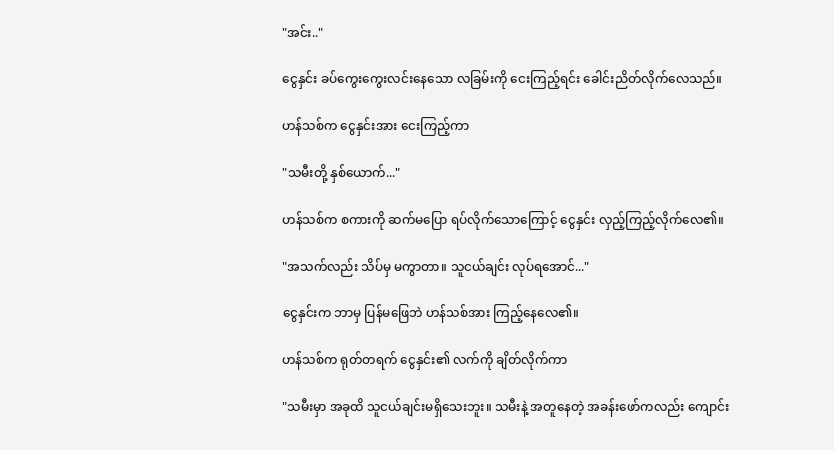"အင်း.."

ငွေနှင်း ခပ်ကွေးကွေးလင်းနေသော လခြမ်းကို ငေးကြည့်ရင်း ခေါင်းညိတ်လိုက်လေသည်။

ဟန်သစ်က ငွေနှင်းအား ငေးကြည့်ကာ

"သမီးတို့ နှစ်ယောက်..."

ဟန်သစ်က စကားကို ဆက်မပြော ရပ်လိုက်သောကြောင့် ငွေနှင်း လှည့်ကြည့်လိုက်လေ၏။

"အသက်လည်း သိပ်မှ မကွာတာ။ သူငယ်ချင်း လုပ်ရအောင်..."

ငွေနှင်းက ဘာမှ ပြန်မဖြေဘဲ ဟန်သစ်အား ကြည့်နေလေ၏။

ဟန်သစ်က ရုတ်တရက် ငွေနှင်း၏ လက်ကို ချိတ်လိုက်ကာ

"သမီးမှာ အခုထိ သူငယ်ချင်းမရှိသေးဘူး။ သမီးနဲ့ အတူနေတဲ့ အခန်းဖော်ကလည်း ကျောင်း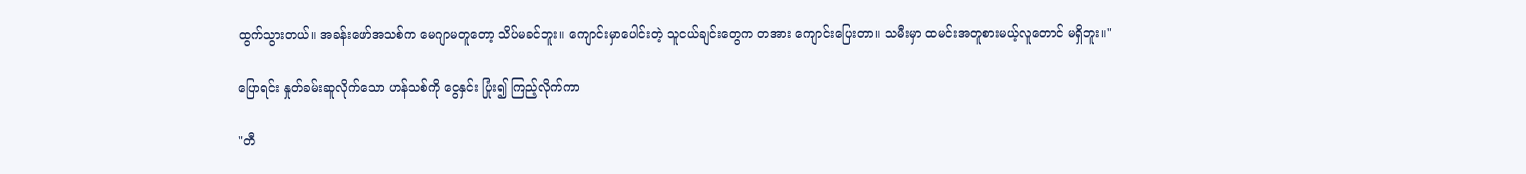ထွက်သွားတယ်။ အခန်းဖော်အသစ်က မေဂျာမတူတော့ သိပ်မခင်ဘူး။ ကျောင်းမှာပေါင်းတဲ့ သူငယ်ချင်းတွေက တအား ကျောင်းပြေးတာ။ သမီးမှာ ထမင်းအတူစားမယ့်လူတောင် မရှိဘူး။"

ပြောရင်း နှုတ်ခမ်းဆူလိုက်သော ဟန်သစ်ကို ငွေနှင်း ပြုံး၍ ကြည့်လိုက်ကာ

"တီ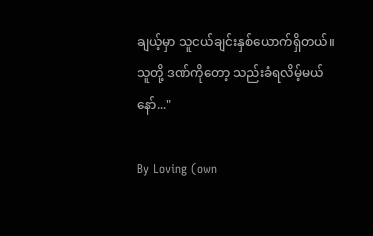ချယ့်မှာ သူငယ်ချင်းနှစ်ယောက်ရှိတယ်။ သူတို့ ဒဏ်ကိုတော့ သည်းခံရလိမ့်မယ်နော်..."

By Loving (own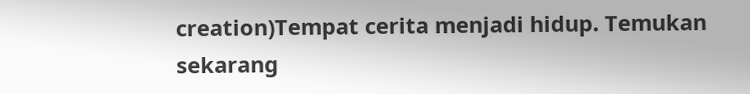creation)Tempat cerita menjadi hidup. Temukan sekarang